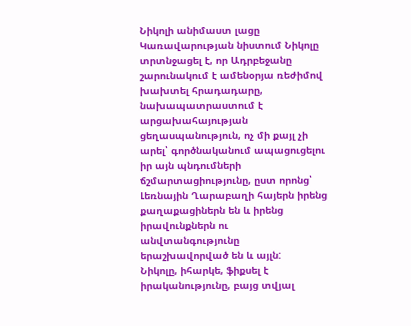Նիկոլի անիմաստ լացը
Կառավարության նիստում Նիկոլը տրտնջացել է, որ Ադրբեջանը շարունակում է ամենօրյա ռեժիմով խախտել հրադադարը, նախապատրաստում է արցախահայության ցեղասպանություն, ոչ մի քայլ չի արել՝ գործնականում ապացուցելու իր այն պնդումների ճշմարտացիությունը, ըստ որոնց՝ Լեռնային Ղարաբաղի հայերն իրենց քաղաքացիներն են և իրենց իրավունքներն ու անվտանգությունը երաշխավորված են և այլն:
Նիկոլը, իհարկե, ֆիքսել է իրականությունը, բայց տվյալ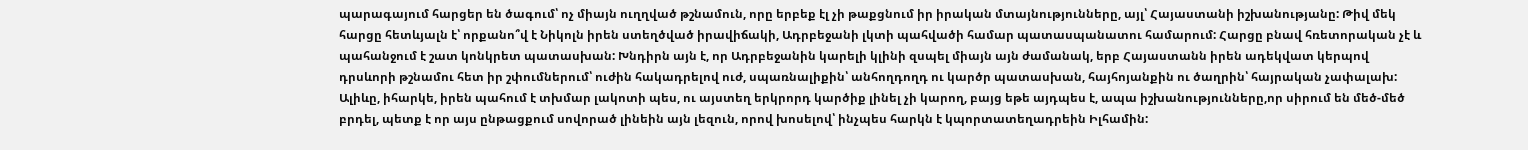պարագայում հարցեր են ծագում՝ ոչ միայն ուղղված թշնամուն, որը երբեք էլ չի թաքցնում իր իրական մտայնությունները, այլ՝ Հայաստանի իշխանությանը: Թիվ մեկ հարցը հետևյալն է՝ որքանո՞վ է Նիկոլն իրեն ստեղծված իրավիճակի, Ադրբեջանի լկտի պահվածի համար պատասպանատու համարում: Հարցը բնավ հռետորական չէ և պահանջում է շատ կոնկրետ պատասխան: Խնդիրն այն է, որ Ադրբեջանին կարելի կլինի զսպել միայն այն ժամանակ, երբ Հայաստանն իրեն ադեկվատ կերպով դրսևորի թշնամու հետ իր շփումներում՝ ուժին հակադրելով ուժ, սպառնալիքին՝ անհողդողդ ու կարծր պատասխան, հայհոյանքին ու ծաղրին՝ հայրական չափալախ: Ալիևը, իհարկե, իրեն պահում է տխմար լակոտի պես, ու այստեղ երկրորդ կարծիք լինել չի կարող, բայց եթե այդպես է, ապա իշխանությունները,որ սիրում են մեծ-մեծ բրդել, պետք է որ այս ընթացքում սովորած լինեին այն լեզուն, որով խոսելով՝ ինչպես հարկն է կպորտատեղադրեին Իլհամին: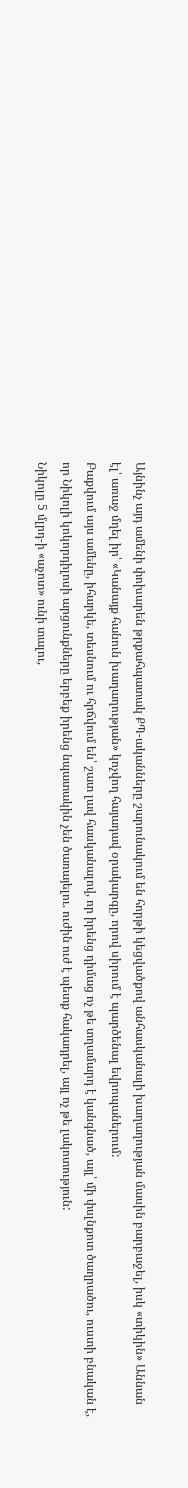Այնինչ այդ ամենի փոխարեն թրքահպատակ ՔՊ-ականները շարունակում են հորթի կեցվածքով անհասկանալի խաղաղության մասին բարբաջել, իսկ «տիկին» Աննան էլ՝ առաջ մղել իր՝ «Կանայք հանուն խաղաղության» կոչվող հայադավ օրակարգը, որով սիրում է պարծենալ եվրոպաներում:
Բաքվում այս ամենը, իհարկե, տեսնում ու հրճվում են՝ շատ լավ հասկանալով, որ իրենց դիմաց ոչ թե տղամարդ է կանգնած, այլ՝ մի փսլնքոտ ծաղրածու, ուստի բնական է, որ Նիկոլի կոկորդիլոսի արցունքները երբեք իրենց նպատակին չեն ծառայելու. ուժին ուժ է պետք հակադրել, այլ ոչ թե լակոտություն:
Նիկոլը 5 մլրդ-ի «աչոտ» ունի տալու,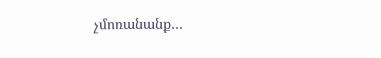չմոռանանք…